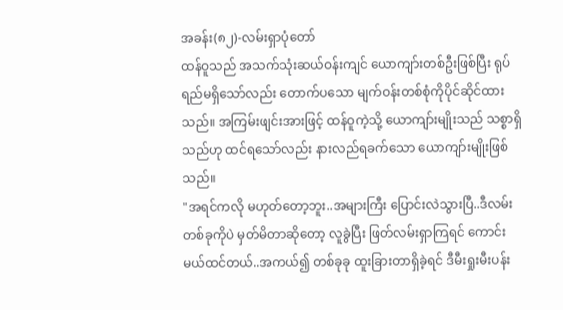အခန်း(၈၂)-လမ်းရှာပုံတော်
ထန်ဝူသည် အသက်သုံးဆယ်ဝန်းကျင် ယောကျာ်းတစ်ဦးဖြစ်ပြီး ရုပ်ရည်မရှိသော်လည်း တောက်ပသော မျက်ဝန်းတစ်စုံကိုပိုင်ဆိုင်ထားသည်။ အကြမ်းဖျင်းအားဖြင့် ထန်ဝူကဲ့သို့ ယောကျာ်းမျိုးသည် သစ္စာရှိသည်ဟု ထင်ရသော်လည်း နားလည်ရခက်သော ယောကျာ်းမျိုးဖြစ်သည်။
"အရင်ကလို မဟုတ်တော့ဘူး..အများကြီး ပြောင်းလဲသွားပြီ..ဒီလမ်းတစ်ခုကိုပဲ မှတ်မိတာဆိုတော့ လူခွဲပြီး ဖြတ်လမ်းရှာကြရင် ကောင်းမယ်ထင်တယ်..အကယ်၍ တစ်ခုခု ထူးခြားတာရှိခဲ့ရင် ဒီမီးရှုးမီးပန်း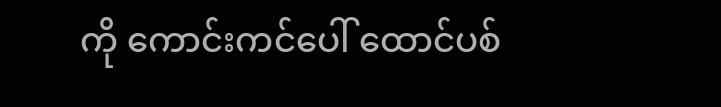ကို ကောင်းကင်ပေါ် ထောင်ပစ်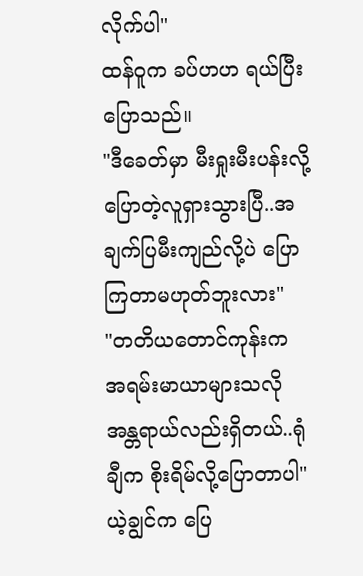လိုက်ပါ"
ထန်ဝူက ခပ်ဟဟ ရယ်ပြီး ပြောသည်။
"ဒီခေတ်မှာ မီးရှုးမီးပန်းလို့ ပြောတဲ့လူရှားသွားပြီ..အချက်ပြမီးကျည်လို့ပဲ ပြောကြတာမဟုတ်ဘူးလား"
"တတိယတောင်ကုန်းက အရမ်းမာယာများသလို အန္တရာယ်လည်းရှိတယ်..ရုံချီက စိုးရိမ်လို့ပြောတာပါ"
ယဲ့ချွင်က ပြေ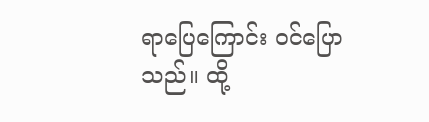ရာပြေကြောင်း ဝင်ပြောသည်။ ထို့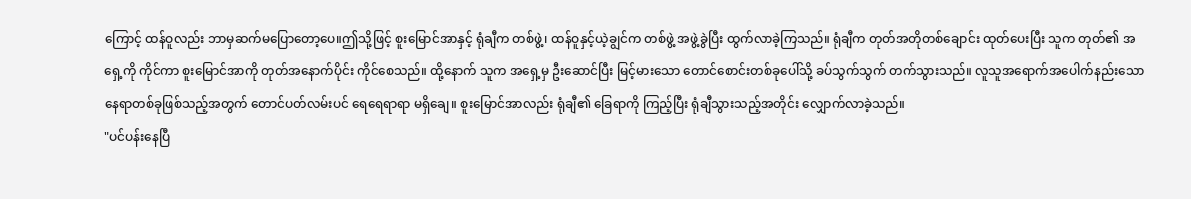ကြောင့် ထန်ဝူလည်း ဘာမှဆက်မပြောတော့ပေ။ဤသို့ဖြင့် စူးမြောင်အာနှင့် ရုံချီက တစ်ဖွဲ့၊ ထန်ဝူနှင့်ယဲ့ချွင်က တစ်ဖွဲ့ အဖွဲ့ခွဲပြီး ထွက်လာခဲ့ကြသည်။ ရုံချီက တုတ်အတိုတစ်ချောင်း ထုတ်ပေးပြီး သူက တုတ်၏ အရှေ့ကို ကိုင်ကာ စူးမြောင်အာကို တုတ်အနောက်ပိုင်း ကိုင်စေသည်။ ထို့နောက် သူက အရှေ့မှ ဦးဆောင်ပြီး မြင့်မားသော တောင်စောင်းတစ်ခုပေါ်သို့ ခပ်သွက်သွက် တက်သွားသည်။ လူသူအရောက်အပေါက်နည်းသော နေရာတစ်ခုဖြစ်သည့်အတွက် တောင်ပတ်လမ်းပင် ရေရေရာရာ မရှိချေ။ စူးမြောင်အာလည်း ရုံချီ၏ ခြေရာကို ကြည့်ပြီး ရုံချီသွားသည့်အတိုင်း လျှောက်လာခဲ့သည်။
"ပင်ပန်းနေပြီ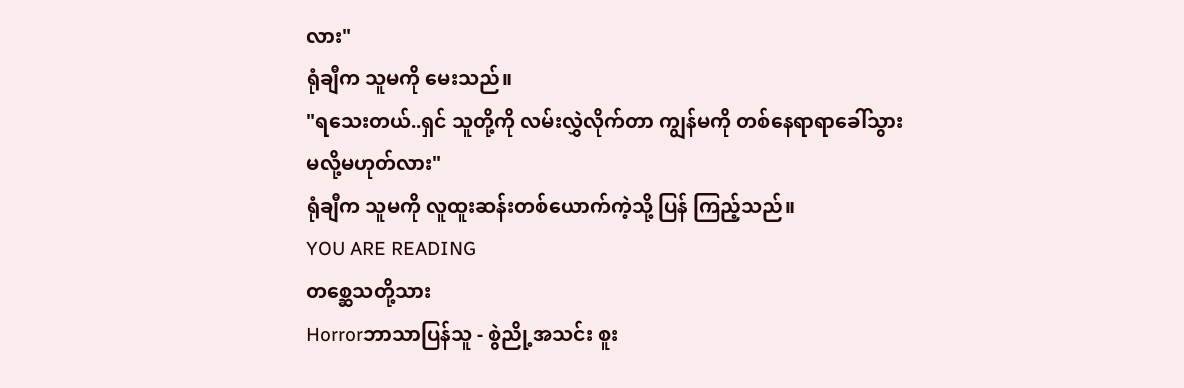လား"
ရုံချီက သူမကို မေးသည်။
"ရသေးတယ်..ရှင် သူတို့ကို လမ်းလွှဲလိုက်တာ ကျွန်မကို တစ်နေရာရာခေါ်သွားမလို့မဟုတ်လား"
ရုံချီက သူမကို လူထူးဆန်းတစ်ယောက်ကဲ့သို့ ပြန် ကြည့်သည်။
YOU ARE READING
တစ္ဆေသတို့သား
Horrorဘာသာပြန်သူ - စွဲညို့အသင်း စူး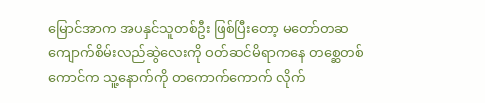မြောင်အာက အပနှင်သူတစ်ဦး ဖြစ်ပြီးတော့ မတော်တဆ ကျောက်စိမ်းလည်ဆွဲလေးကို ဝတ်ဆင်မိရာကနေ တစ္ဆေတစ်ကောင်က သူ့နောက်ကို တကောက်ကောက် လိုက်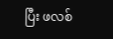ပြီး ဖလစ်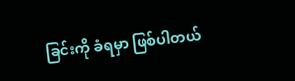ခြင်းကို ခံရမှာ ဖြစ်ပါတယ်